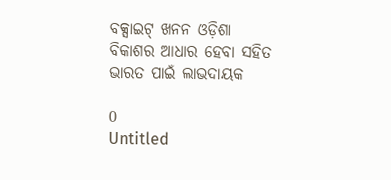ବକ୍ସାଇଟ୍ ଖନନ ଓଡ଼ିଶା ବିକାଶର ଆଧାର ହେବା ସହିତ ଭାରତ ପାଇଁ ଲାଭଦାୟକ

0
Untitled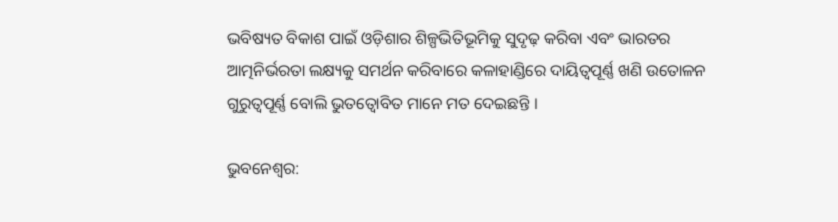ଭବିଷ୍ୟତ ବିକାଶ ପାଇଁ ଓଡ଼ିଶାର ଶିଳ୍ପଭିତିଭୂମିକୁ ସୁଦୃଢ଼ କରିବା ଏବଂ ଭାରତର ଆତ୍ମନିର୍ଭରତା ଲକ୍ଷ୍ୟକୁ ସମର୍ଥନ କରିବାରେ କଳାହାଣ୍ଡିରେ ଦାୟିତ୍ୱପୂର୍ଣ୍ଣ ଖଣି ଉତୋଳନ ଗୁରୁତ୍ୱପୂର୍ଣ୍ଣ ବୋଲି ଭୁତତ୍ୱୋବିତ ମାନେ ମତ ଦେଇଛନ୍ତି ।

ଭୁବନେଶ୍ୱର: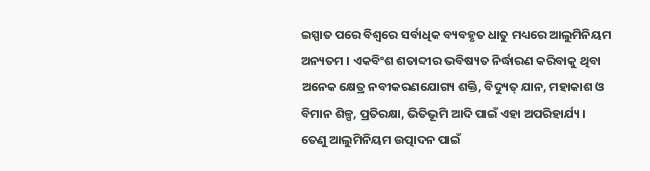ଇସ୍ପାତ ପରେ ବିଶ୍ୱରେ ସର୍ବାଧିକ ବ୍ୟବହୃତ ଧାତୁ ମଧ୍ୟରେ ଆଲୁମିନିୟମ ଅନ୍ୟତମ । ଏକବିଂଶ ଶତାବ୍ଦୀର ଭବିଷ୍ୟତ ନିର୍ଦ୍ଧାରଣ କରିବାକୁ ଥିବା ଅନେକ କ୍ଷେତ୍ର ନବୀକରଣଯୋଗ୍ୟ ଶକ୍ତି, ବିଦ୍ୟୁତ୍ ଯାନ, ମହାକାଶ ଓ ବିମାନ ଶିଳ୍ପ, ପ୍ରତିରକ୍ଷା, ଭିତିଭୂମି ଆଦି ପାଇଁ ଏହା ଅପରିହାର୍ଯ୍ୟ । ତେଣୁ ଆଲୁମିନିୟମ ଉତ୍ପାଦନ ପାଇଁ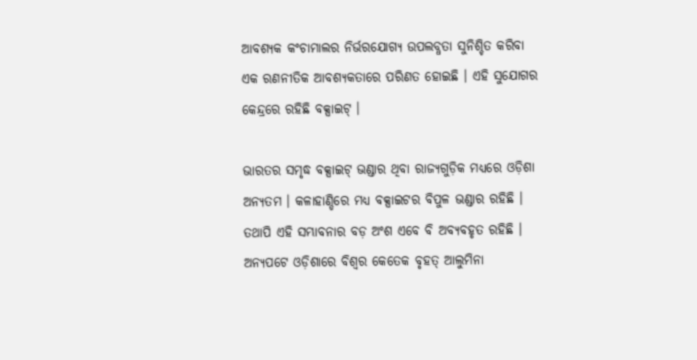ଆବଶ୍ୟକ କଂଚାମାଲର ନିର୍ଭରଯୋଗ୍ୟ ଉପଲବ୍ଧତା ସୁନିଶ୍ଚିତ କରିବା ଏକ ରଣନୀତିକ ଆବଶ୍ୟକତାରେ ପରିଣତ ହୋଇଛି । ଏହି ସୁଯୋଗର କେନ୍ଦ୍ରରେ ରହିଛି ବକ୍ସାଇଟ୍ ।

ଭାରତର ସମୃଦ୍ଧ ବକ୍ସାଇଟ୍ ଭଣ୍ଡାର ଥିବା ରାଜ୍ୟଗୁଡ଼ିକ ମଧ୍ୟରେ ଓଡ଼ିଶା ଅନ୍ୟତମ । କଳାହାଣ୍ଡିରେ ମଧ୍ୟ ବକ୍ସାଇଟର ବିପୁଳ ଭଣ୍ଡାର ରହିଛି । ତଥାପି ଏହି ସମ୍ଭାବନାର ବଡ଼ ଅଂଶ ଏବେ ବି ଅବ୍ୟବହୃତ ରହିଛି । ଅନ୍ୟପଟେ ଓଡ଼ିଶାରେ ବିଶ୍ୱର କେତେକ ବୃହତ୍ ଆଲୁମିନା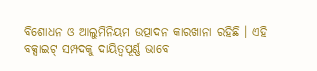ବିଶୋଧନ ଓ ଆଲୁମିନିୟମ ଉତ୍ପାଦନ କାରଖାନା ରହିଛି । ଏହି ବକ୍ସାଇଟ୍ ସମ୍ପଦକୁ ଦାୟିତ୍ୱପୂର୍ଣ୍ଣ ଭାବେ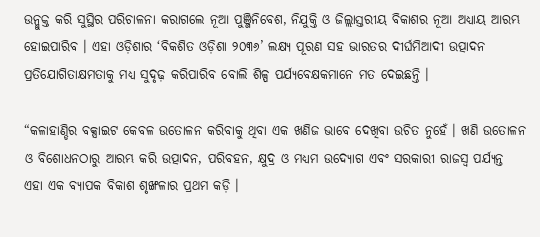ଉନ୍ମୁକ୍ତ କରି ସୁସ୍ଥିର ପରିଚାଳନା କରାଗଲେ ନୂଆ ପୁଞ୍ଜିନିବେଶ, ନିଯୁକ୍ତି ଓ ଜିଲ୍ଲାସ୍ତରୀୟ ବିକାଶର ନୂଆ ଅଧ୍ୟାୟ ଆରମ୍ଭ ହୋଇପାରିବ । ଏହା ଓଡ଼ିଶାର ‘ବିକଶିତ ଓଡ଼ିଶା ୨୦୩୬’ ଲକ୍ଷ୍ୟ ପୂରଣ ସହ ଭାରତର ଦୀର୍ଘମିଆଦୀ ଉତ୍ପାଦନ ପ୍ରତିଯୋଗିତାକ୍ଷମତାକୁ ମଧ୍ୟ ସୁଦୃଢ଼ କରିପାରିବ ବୋଲି ଶିଳ୍ପ ପର୍ଯ୍ୟବେକ୍ଷକମାନେ ମତ ଦେଇଛନ୍ତି ।

“କଳାହାଣ୍ଡିର ବକ୍ସାଇଟ କେବଳ ଉତୋଳନ କରିବାକୁ ଥିବା ଏକ ଖଣିଜ ଭାବେ ଦେଖିବା ଉଚିତ ନୁହେଁ । ଖଣି ଉତୋଳନ ଓ ବିଶୋଧନଠାରୁ ଆରମ୍ଭ କରି ଉତ୍ପାଦନ, ପରିବହନ, କ୍ଷୁଦ୍ର ଓ ମଧ୍ୟମ ଉଦ୍ୟୋଗ ଏବଂ ସରକାରୀ ରାଜସ୍ୱ ପର୍ଯ୍ୟନ୍ତ ଏହା ଏକ ବ୍ୟାପକ ବିକାଶ ଶୃଙ୍ଖଳାର ପ୍ରଥମ କଡ଼ି ।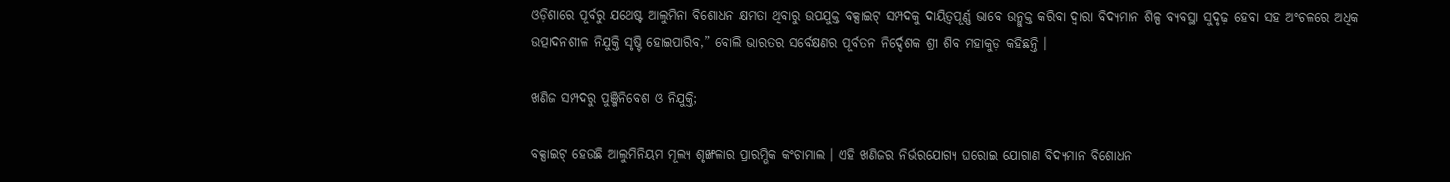ଓଡ଼ିଶାରେ ପୂର୍ବରୁ ଯଥେଷ୍ଟ ଆଲୁମିନା ବିଶୋଧନ କ୍ଷମତା ଥିବାରୁ ଉପଯୁକ୍ତ ବକ୍ସାଇଟ୍ ସମ୍ପଦକୁ ଦାୟିତ୍ୱପୂର୍ଣ୍ଣ ଭାବେ ଉନ୍ମୁକ୍ତ କରିବା ଦ୍ୱାରା ବିଦ୍ୟମାନ ଶିଳ୍ପ ବ୍ୟବସ୍ଥା ସୁଦୃଢ଼ ହେବା ସହ ଅଂଚଳରେ ଅଧିକ ଉତ୍ପାଦନଶୀଳ ନିଯୁକ୍ତି ସୃଷ୍ଟି ହୋଇପାରିବ,” ବୋଲି ଭାରତର ସର୍ବେକ୍ଷଣର ପୂର୍ବତନ ନିର୍ଦ୍ଦେଶକ ଶ୍ରୀ ଶିବ ମହାକୁଡ଼ କହିଛନ୍ତି ।

ଖଣିଜ ସମ୍ପଦରୁ ପୁଞ୍ଜିନିବେଶ ଓ ନିଯୁକ୍ତି;

ବକ୍ସାଇଟ୍ ହେଉଛି ଆଲୁମିନିୟମ ମୂଲ୍ୟ ଶୃଙ୍ଖଳାର ପ୍ରାରମ୍ଭିକ କଂଚାମାଲ । ଏହି ଖଣିଜର ନିର୍ଭରଯୋଗ୍ୟ ଘରୋଇ ଯୋଗାଣ ବିଦ୍ୟମାନ ବିଶୋଧନ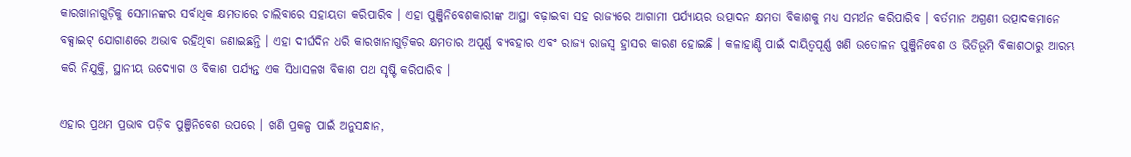କାରଖାନାଗୁଡ଼ିକୁ ସେମାନଙ୍କର ସର୍ବାଧିକ କ୍ଷମତାରେ ଚାଲିବାରେ ସହାୟତା କରିପାରିବ । ଏହା ପୁଞ୍ଜିନିବେଶକାରୀଙ୍କ ଆସ୍ଥା ବଢ଼ାଇବା ସହ ରାଜ୍ୟରେ ଆଗାମୀ ପର୍ଯ୍ୟାୟର ଉତ୍ପାଦନ କ୍ଷମତା ବିକାଶକୁ ମଧ୍ୟ ସମର୍ଥନ କରିପାରିବ । ବର୍ତମାନ ଅଗ୍ରଣୀ ଉତ୍ପାଦକମାନେ ବକ୍ସାଇଟ୍ ଯୋଗାଣରେ ଅଭାବ ରହିଥିବା ଜଣାଇଛନ୍ତି । ଏହା ଦୀର୍ଘଦିନ ଧରି କାରଖାନାଗୁଡ଼ିକର କ୍ଷମତାର ଅପୂର୍ଣ୍ଣ ବ୍ୟବହାର ଏବଂ ରାଜ୍ୟ ରାଜସ୍ୱ ହ୍ରାସର କାରଣ ହୋଇଛି । କଳାହାଣ୍ଡି ପାଇଁ ଦାୟିତ୍ୱପୂର୍ଣ୍ଣ ଖଣି ଉତୋଳନ ପୁଞ୍ଜିନିବେଶ ଓ ଭିତିଭୂମି ବିକାଶଠାରୁ ଆରମ୍ଭ କରି ନିଯୁକ୍ତି, ସ୍ଥାନୀୟ ଉଦ୍ୟୋଗ ଓ ବିକାଶ ପର୍ଯ୍ୟନ୍ତ ଏକ ସିଧାସଳଖ ବିକାଶ ପଥ ସୃଷ୍ଟି କରିପାରିବ ।

ଏହାର ପ୍ରଥମ ପ୍ରଭାବ ପଡ଼ିବ ପୁଞ୍ଜିନିବେଶ ଉପରେ । ଖଣି ପ୍ରକଳ୍ପ ପାଇଁ ଅନୁସନ୍ଧାନ,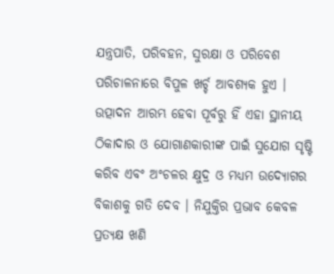ଯନ୍ତ୍ରପାତି, ପରିବହନ, ସୁରକ୍ଷା ଓ ପରିବେଶ ପରିଚାଳନାରେ ବିପୁଳ ଖର୍ଚ୍ଚ ଆବଶ୍ୟକ ହୁଏ । ଉତ୍ପାଦନ ଆରମ୍ଭ ହେବା ପୂର୍ବରୁ ହିଁ ଏହା ସ୍ଥାନୀୟ ଠିକାଦାର ଓ ଯୋଗାଣକାରୀଙ୍କ ପାଇଁ ସୁଯୋଗ ସୃଷ୍ଟି କରିବ ଏବଂ ଅଂଚଳର କ୍ଷୁଦ୍ର ଓ ମଧ୍ୟମ ଉଦ୍ୟୋଗର ବିକାଶକୁ ଗତି ଦେବ । ନିଯୁକ୍ତିର ପ୍ରଭାବ କେବଳ ପ୍ରତ୍ୟକ୍ଷ ଖଣି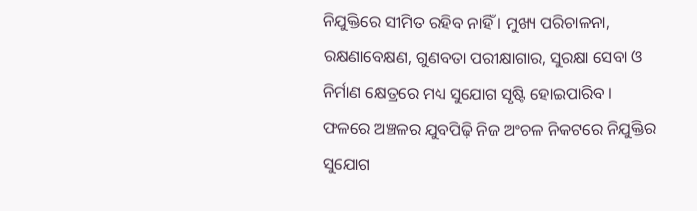ନିଯୁକ୍ତିରେ ସୀମିତ ରହିବ ନାହିଁ । ମୁଖ୍ୟ ପରିଚାଳନା, ରକ୍ଷଣାବେକ୍ଷଣ, ଗୁଣବତା ପରୀକ୍ଷାଗାର, ସୁରକ୍ଷା ସେବା ଓ ନିର୍ମାଣ କ୍ଷେତ୍ରରେ ମଧ୍ୟ ସୁଯୋଗ ସୃଷ୍ଟି ହୋଇପାରିବ । ଫଳରେ ଅଞ୍ଚଳର ଯୁବପିଢ଼ି ନିଜ ଅଂଚଳ ନିକଟରେ ନିଯୁକ୍ତିର ସୁଯୋଗ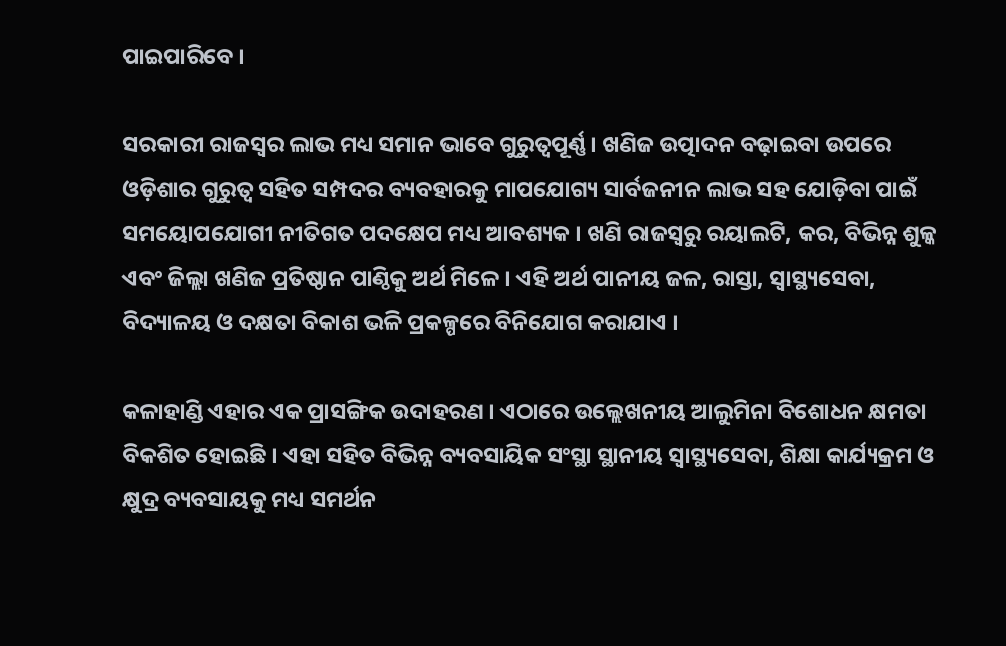ପାଇପାରିବେ ।

ସରକାରୀ ରାଜସ୍ୱର ଲାଭ ମଧ୍ୟ ସମାନ ଭାବେ ଗୁରୁତ୍ୱପୂର୍ଣ୍ଣ । ଖଣିଜ ଉତ୍ପାଦନ ବଢ଼ାଇବା ଉପରେ ଓଡ଼ିଶାର ଗୁରୁତ୍ୱ ସହିତ ସମ୍ପଦର ବ୍ୟବହାରକୁ ମାପଯୋଗ୍ୟ ସାର୍ବଜନୀନ ଲାଭ ସହ ଯୋଡ଼ିବା ପାଇଁ ସମୟୋପଯୋଗୀ ନୀତିଗତ ପଦକ୍ଷେପ ମଧ୍ୟ ଆବଶ୍ୟକ । ଖଣି ରାଜସ୍ୱରୁ ରୟାଲଟି, କର, ବିଭିନ୍ନ ଶୁଳ୍କ ଏବଂ ଜିଲ୍ଲା ଖଣିଜ ପ୍ରତିଷ୍ଠାନ ପାଣ୍ଠିକୁ ଅର୍ଥ ମିଳେ । ଏହି ଅର୍ଥ ପାନୀୟ ଜଳ, ରାସ୍ତା, ସ୍ୱାସ୍ଥ୍ୟସେବା, ବିଦ୍ୟାଳୟ ଓ ଦକ୍ଷତା ବିକାଶ ଭଳି ପ୍ରକଳ୍ପରେ ବିନିଯୋଗ କରାଯାଏ ।

କଳାହାଣ୍ଡି ଏହାର ଏକ ପ୍ରାସଙ୍ଗିକ ଉଦାହରଣ । ଏଠାରେ ଉଲ୍ଲେଖନୀୟ ଆଲୁମିନା ବିଶୋଧନ କ୍ଷମତା ବିକଶିତ ହୋଇଛି । ଏହା ସହିତ ବିଭିନ୍ନ ବ୍ୟବସାୟିକ ସଂସ୍ଥା ସ୍ଥାନୀୟ ସ୍ୱାସ୍ଥ୍ୟସେବା, ଶିକ୍ଷା କାର୍ଯ୍ୟକ୍ରମ ଓ କ୍ଷୁଦ୍ର ବ୍ୟବସାୟକୁ ମଧ୍ୟ ସମର୍ଥନ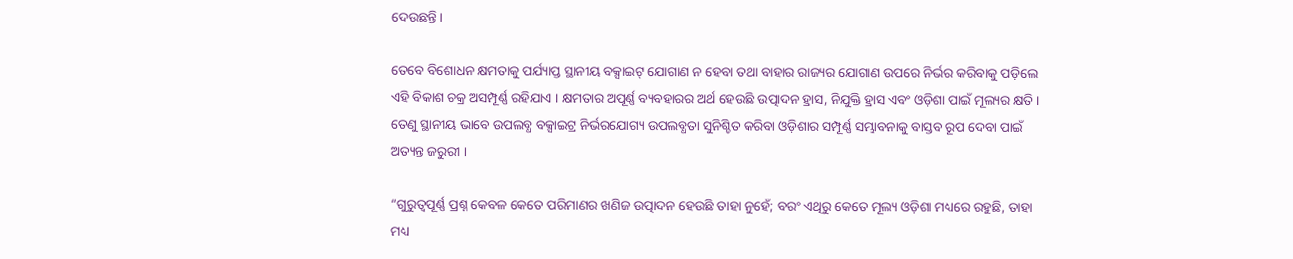ଦେଉଛନ୍ତି ।

ତେବେ ବିଶୋଧନ କ୍ଷମତାକୁ ପର୍ଯ୍ୟାପ୍ତ ସ୍ଥାନୀୟ ବକ୍ସାଇଟ୍ ଯୋଗାଣ ନ ହେବା ତଥା ବାହାର ରାଜ୍ୟର ଯୋଗାଣ ଉପରେ ନିର୍ଭର କରିବାକୁ ପଡ଼ିଲେ ଏହି ବିକାଶ ଚକ୍ର ଅସମ୍ପୂର୍ଣ୍ଣ ରହିଯାଏ । କ୍ଷମତାର ଅପୂର୍ଣ୍ଣ ବ୍ୟବହାରର ଅର୍ଥ ହେଉଛି ଉତ୍ପାଦନ ହ୍ରାସ, ନିଯୁକ୍ତି ହ୍ରାସ ଏବଂ ଓଡ଼ିଶା ପାଇଁ ମୂଲ୍ୟର କ୍ଷତି । ତେଣୁ ସ୍ଥାନୀୟ ଭାବେ ଉପଲବ୍ଧ ବକ୍ସାଇଟ୍ର ନିର୍ଭରଯୋଗ୍ୟ ଉପଲବ୍ଧତା ସୁନିଶ୍ଚିତ କରିବା ଓଡ଼ିଶାର ସମ୍ପୂର୍ଣ୍ଣ ସମ୍ଭାବନାକୁ ବାସ୍ତବ ରୂପ ଦେବା ପାଇଁ ଅତ୍ୟନ୍ତ ଜରୁରୀ ।

“ଗୁରୁତ୍ୱପୂର୍ଣ୍ଣ ପ୍ରଶ୍ନ କେବଳ କେତେ ପରିମାଣର ଖଣିଜ ଉତ୍ପାଦନ ହେଉଛି ତାହା ନୁହେଁ; ବରଂ ଏଥିରୁ କେତେ ମୂଲ୍ୟ ଓଡ଼ିଶା ମଧ୍ୟରେ ରହୁଛି, ତାହା ମଧ୍ୟ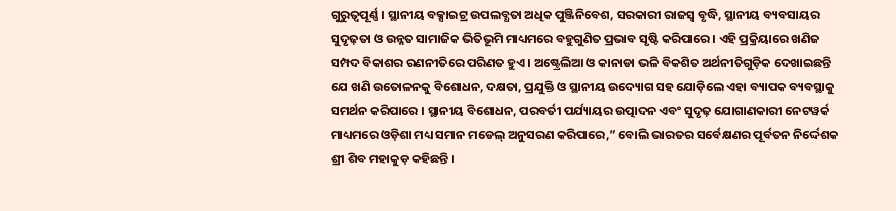ଗୁରୁତ୍ୱପୂର୍ଣ୍ଣ । ସ୍ଥାନୀୟ ବକ୍ସାଇଟ୍ର ଉପଲବ୍ଧତା ଅଧିକ ପୁଞ୍ଜିନିବେଶ, ସରକାରୀ ରାଜସ୍ୱ ବୃଦ୍ଧି, ସ୍ଥାନୀୟ ବ୍ୟବସାୟର ସୁଦୃଢ଼ତା ଓ ଉନ୍ନତ ସାମାଜିକ ଭିତିଭୂମି ମାଧ୍ୟମରେ ବହୁଗୁଣିତ ପ୍ରଭାବ ସୃଷ୍ଟି କରିପାରେ । ଏହି ପ୍ରକ୍ରିୟାରେ ଖଣିଜ ସମ୍ପଦ ବିକାଶର ରଣନୀତିରେ ପରିଣତ ହୁଏ । ଅଷ୍ଟ୍ରେଲିଆ ଓ କାନାଡା ଭଳି ବିକଶିତ ଅର୍ଥନୀତିଗୁଡ଼ିକ ଦେଖାଇଛନ୍ତି ଯେ ଖଣି ଉତୋଳନକୁ ବିଶୋଧନ, ଦକ୍ଷତା, ପ୍ରଯୁକ୍ତି ଓ ସ୍ଥାନୀୟ ଉଦ୍ୟୋଗ ସହ ଯୋଡ଼ିଲେ ଏହା ବ୍ୟାପକ ବ୍ୟବସ୍ଥାକୁ ସମର୍ଥନ କରିପାରେ । ସ୍ଥାନୀୟ ବିଶୋଧନ, ପରବର୍ତୀ ପର୍ଯ୍ୟାୟର ଉତ୍ପାଦନ ଏବଂ ସୁଦୃଢ଼ ଯୋଗାଣକାରୀ ନେଟୱର୍କ ମାଧ୍ୟମରେ ଓଡ଼ିଶା ମଧ୍ୟ ସମାନ ମଡେଲ୍ ଅନୁସରଣ କରିପାରେ,” ବୋଲି ଭାରତର ସର୍ବେକ୍ଷଣର ପୂର୍ବତନ ନିର୍ଦ୍ଦେଶକ ଶ୍ରୀ ଶିବ ମହାକୁଡ଼ କହିଛନ୍ତି ।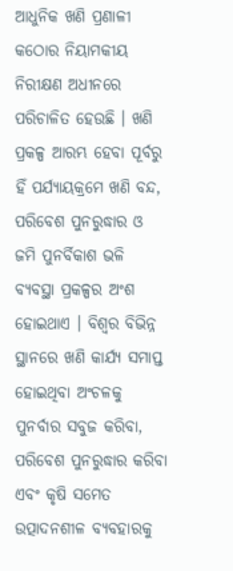ଆଧୁନିକ ଖଣି ପ୍ରଣାଳୀ କଠୋର ନିୟାମକୀୟ ନିରୀକ୍ଷଣ ଅଧୀନରେ ପରିଚାଳିତ ହେଉଛି । ଖଣି ପ୍ରକଳ୍ପ ଆରମ୍ଭ ହେବା ପୂର୍ବରୁ ହିଁ ପର୍ଯ୍ୟାୟକ୍ରମେ ଖଣି ବନ୍ଦ, ପରିବେଶ ପୁନରୁଦ୍ଧାର ଓ ଜମି ପୁନର୍ବିକାଶ ଭଳି ବ୍ୟବସ୍ଥା ପ୍ରକଳ୍ପର ଅଂଶ ହୋଇଥାଏ । ବିଶ୍ୱର ବିଭିନ୍ନ ସ୍ଥାନରେ ଖଣି କାର୍ଯ୍ୟ ସମାପ୍ତ ହୋଇଥିବା ଅଂଚଳକୁ ପୁନର୍ବାର ସବୁଜ କରିବା, ପରିବେଶ ପୁନରୁଦ୍ଧାର କରିବା ଏବଂ କୃଷି ସମେତ ଉତ୍ପାଦନଶୀଳ ବ୍ୟବହାରକୁ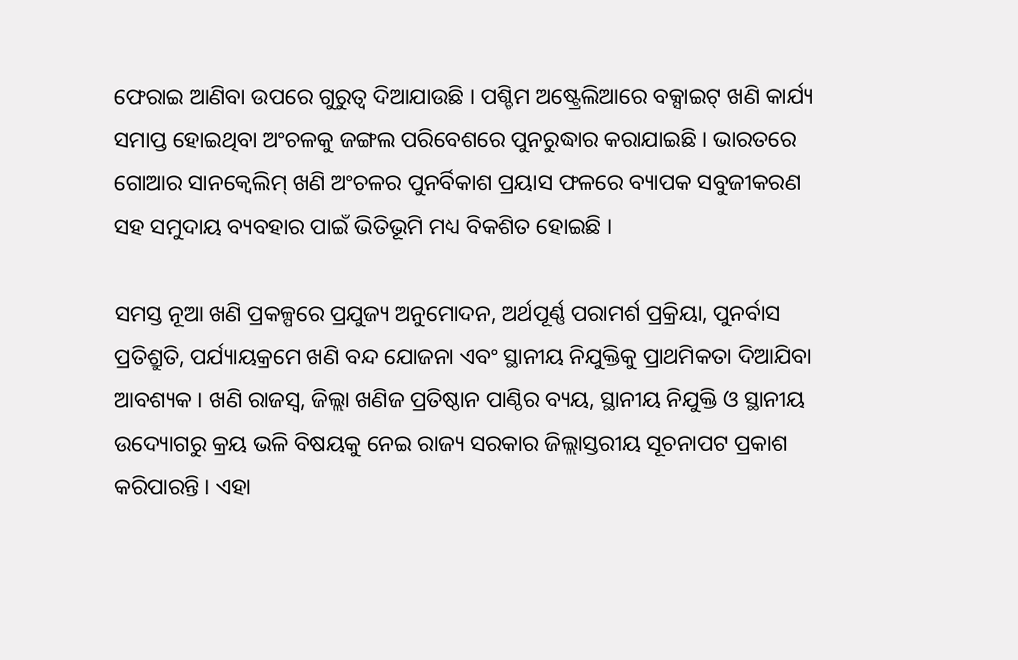ଫେରାଇ ଆଣିବା ଉପରେ ଗୁରୁତ୍ୱ ଦିଆଯାଉଛି । ପଶ୍ଚିମ ଅଷ୍ଟ୍ରେଲିଆରେ ବକ୍ସାଇଟ୍ ଖଣି କାର୍ଯ୍ୟ ସମାପ୍ତ ହୋଇଥିବା ଅଂଚଳକୁ ଜଙ୍ଗଲ ପରିବେଶରେ ପୁନରୁଦ୍ଧାର କରାଯାଇଛି । ଭାରତରେ ଗୋଆର ସାନକ୍ୱେଲିମ୍ ଖଣି ଅଂଚଳର ପୁନର୍ବିକାଶ ପ୍ରୟାସ ଫଳରେ ବ୍ୟାପକ ସବୁଜୀକରଣ ସହ ସମୁଦାୟ ବ୍ୟବହାର ପାଇଁ ଭିତିଭୂମି ମଧ୍ୟ ବିକଶିତ ହୋଇଛି ।

ସମସ୍ତ ନୂଆ ଖଣି ପ୍ରକଳ୍ପରେ ପ୍ରଯୁଜ୍ୟ ଅନୁମୋଦନ, ଅର୍ଥପୂର୍ଣ୍ଣ ପରାମର୍ଶ ପ୍ରକ୍ରିୟା, ପୁନର୍ବାସ ପ୍ରତିଶ୍ରୁତି, ପର୍ଯ୍ୟାୟକ୍ରମେ ଖଣି ବନ୍ଦ ଯୋଜନା ଏବଂ ସ୍ଥାନୀୟ ନିଯୁକ୍ତିକୁ ପ୍ରାଥମିକତା ଦିଆଯିବା ଆବଶ୍ୟକ । ଖଣି ରାଜସ୍ୱ, ଜିଲ୍ଲା ଖଣିଜ ପ୍ରତିଷ୍ଠାନ ପାଣ୍ଠିର ବ୍ୟୟ, ସ୍ଥାନୀୟ ନିଯୁକ୍ତି ଓ ସ୍ଥାନୀୟ ଉଦ୍ୟୋଗରୁ କ୍ରୟ ଭଳି ବିଷୟକୁ ନେଇ ରାଜ୍ୟ ସରକାର ଜିଲ୍ଲାସ୍ତରୀୟ ସୂଚନାପଟ ପ୍ରକାଶ କରିପାରନ୍ତି । ଏହା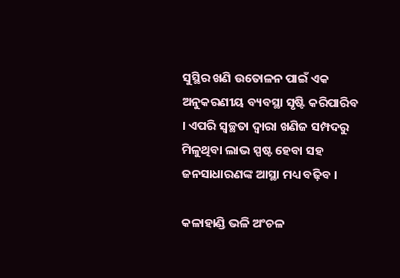ସୁସ୍ଥିର ଖଣି ଉତୋଳନ ପାଇଁ ଏକ ଅନୁକରଣୀୟ ବ୍ୟବସ୍ଥା ସୃଷ୍ଟି କରିପାରିବ । ଏପରି ସ୍ୱଚ୍ଛତା ଦ୍ୱାରା ଖଣିଜ ସମ୍ପଦରୁ ମିଳୁଥିବା ଲାଭ ସ୍ପଷ୍ଟ ହେବା ସହ ଜନସାଧାରଣଙ୍କ ଆସ୍ଥା ମଧ୍ୟ ବଢ଼ିବ ।

କଳାହାଣ୍ଡି ଭଳି ଅଂଚଳ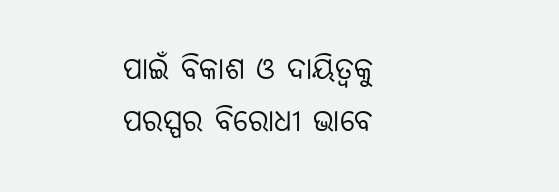ପାଇଁ ବିକାଶ ଓ ଦାୟିତ୍ୱକୁ ପରସ୍ପର ବିରୋଧୀ ଭାବେ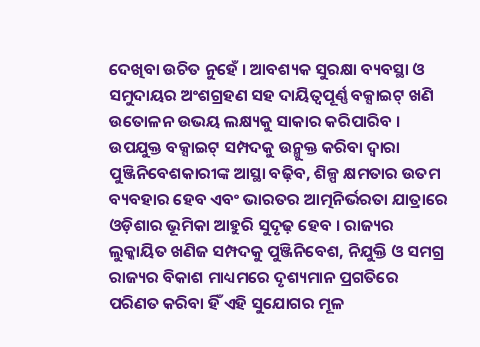ଦେଖିବା ଉଚିତ ନୁହେଁ । ଆବଶ୍ୟକ ସୁରକ୍ଷା ବ୍ୟବସ୍ଥା ଓ ସମୁଦାୟର ଅଂଶଗ୍ରହଣ ସହ ଦାୟିତ୍ୱପୂର୍ଣ୍ଣ ବକ୍ସାଇଟ୍ ଖଣି ଉତୋଳନ ଉଭୟ ଲକ୍ଷ୍ୟକୁ ସାକାର କରିପାରିବ । ଉପଯୁକ୍ତ ବକ୍ସାଇଟ୍ ସମ୍ପଦକୁ ଉନ୍ମୁକ୍ତ କରିବା ଦ୍ୱାରା ପୁଞ୍ଜିନିବେଶକାରୀଙ୍କ ଆସ୍ଥା ବଢ଼ିବ, ଶିଳ୍ପ କ୍ଷମତାର ଉତମ ବ୍ୟବହାର ହେବ ଏବଂ ଭାରତର ଆତ୍ମନିର୍ଭରତା ଯାତ୍ରାରେ ଓଡ଼ିଶାର ଭୂମିକା ଆହୁରି ସୁଦୃଢ଼ ହେବ । ରାଜ୍ୟର ଲୁକ୍କାୟିତ ଖଣିଜ ସମ୍ପଦକୁ ପୁଞ୍ଜିନିବେଶ, ନିଯୁକ୍ତି ଓ ସମଗ୍ର ରାଜ୍ୟର ବିକାଶ ମାଧ୍ୟମରେ ଦୃଶ୍ୟମାନ ପ୍ରଗତିରେ ପରିଣତ କରିବା ହିଁ ଏହି ସୁଯୋଗର ମୂଳ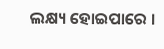ଲକ୍ଷ୍ୟ ହୋଇପାରେ ।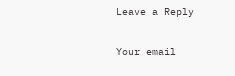Leave a Reply

Your email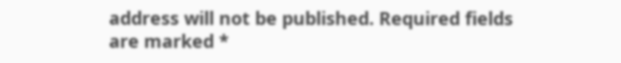address will not be published. Required fields are marked *